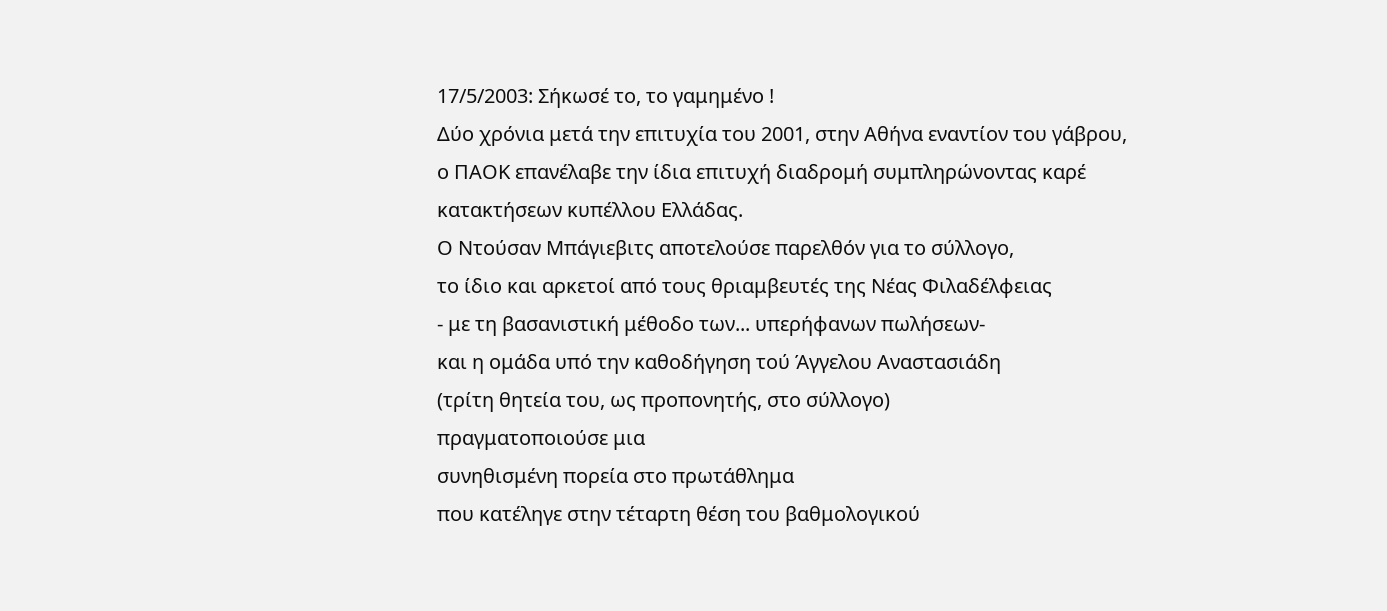17/5/2003: Σήκωσέ το, το γαμημένο !
Δύο χρόνια μετά την επιτυχία του 2001, στην Αθήνα εναντίον του γάβρου,
ο ΠΑΟΚ επανέλαβε την ίδια επιτυχή διαδρομή συμπληρώνοντας καρέ κατακτήσεων κυπέλλου Ελλάδας.
Ο Ντούσαν Μπάγιεβιτς αποτελούσε παρελθόν για το σύλλογο,
το ίδιο και αρκετοί από τους θριαμβευτές της Νέας Φιλαδέλφειας
- με τη βασανιστική μέθοδο των... υπερήφανων πωλήσεων-
και η ομάδα υπό την καθοδήγηση τού Άγγελου Αναστασιάδη
(τρίτη θητεία του, ως προπονητής, στο σύλλογο)
πραγματοποιούσε μια
συνηθισμένη πορεία στο πρωτάθλημα
που κατέληγε στην τέταρτη θέση του βαθμολογικού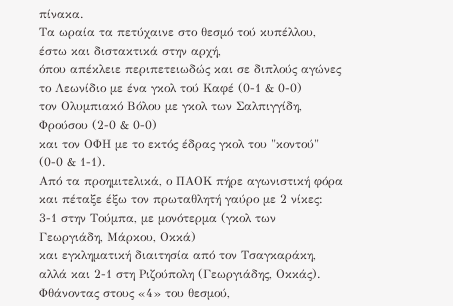πίνακα.
Τα ωραία τα πετύχαινε στο θεσμό τού κυπέλλου,
έστω και διστακτικά στην αρχή,
όπου απέκλειε περιπετειωδώς και σε διπλούς αγώνες
το Λεωνίδιο με ένα γκολ τού Καφέ (0-1 & 0-0)
τον Ολυμπιακό Βόλου με γκολ των Σαλπιγγίδη, Φρούσου (2-0 & 0-0)
και τον ΟΦΗ με το εκτός έδρας γκολ του "κοντού" (0-0 & 1-1).
Από τα προημιτελικά, ο ΠΑΟΚ πήρε αγωνιστική φόρα
και πέταξε έξω τον πρωταθλητή γαύρο με 2 νίκες: 3-1 στην Τούμπα, με μονότερμα (γκολ των Γεωργιάδη, Μάρκου, Οκκά)
και εγκληματική διαιτησία από τον Τσαγκαράκη,
αλλά και 2-1 στη Ριζούπολη (Γεωργιάδης, Οκκάς).
Φθάνοντας στους «4» του θεσμού,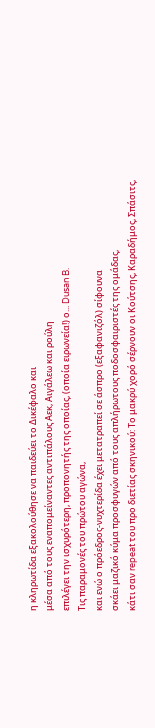η κληρωτίδα εξακολούθησε να παιδεύει το Δικέφαλο και
μέσα από τους εναπομείναντες αντιπάλους Αεκ, Αιγάλεω και ρούλη
επιλέγει την ισχυρότερη, προπονητής της οποίας, (οποία ειρωνεία!) ο... Dusan B.
Τις παραμονές του πρώτου αγώνα,
και ενώ ο πρόεδρος-νυχτερίδα έχει μετατραπεί σε άσπρο (εξαφανιζόλ) σίφουνα
σκάει μαζικό κύμα προσφυγών από τους απλήρωτους ποδοσφαιριστές της ομάδας,
κάτι σαν repeat του προ διετίας σκηνικού: Το μακρύ χορό σέρνουν οι Κούτσης, Καραδήμος, Σπάσιτς,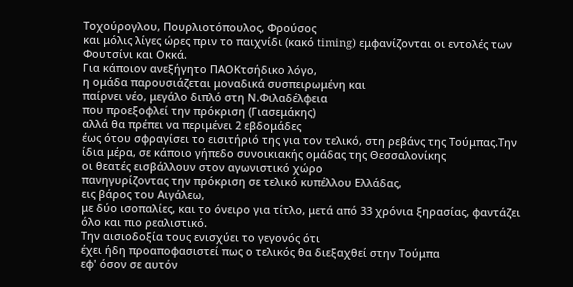Τοχούρογλου, Πουρλιοτόπουλος, Φρούσος
και μόλις λίγες ώρες πριν το παιχνίδι (κακό timing) εμφανίζονται οι εντολές των Φουτσίνι και Οκκά.
Για κάποιον ανεξήγητο ΠΑΟΚτσήδικο λόγο,
η ομάδα παρουσιάζεται μοναδικά συσπειρωμένη και
παίρνει νέο, μεγάλο διπλό στη Ν.Φιλαδέλφεια
που προεξοφλεί την πρόκριση (Γιασεμάκης)
αλλά θα πρέπει να περιμένει 2 εβδομάδες
έως ότου σφραγίσει το εισιτήριό της για τον τελικό, στη ρεβάνς της Τούμπας.Την ίδια μέρα, σε κάποιο γήπεδο συνοικιακής ομάδας της Θεσσαλονίκης
οι θεατές εισβάλλουν στον αγωνιστικό χώρο
πανηγυρίζοντας την πρόκριση σε τελικό κυπέλλου Ελλάδας,
εις βάρος του Αιγάλεω,
με δύο ισοπαλίες, και το όνειρο για τίτλο, μετά από 33 χρόνια ξηρασίας, φαντάζει όλο και πιο ρεαλιστικό.
Την αισιοδοξία τους ενισχύει το γεγονός ότι
έχει ήδη προαποφασιστεί πως ο τελικός θα διεξαχθεί στην Τούμπα
εφ' όσον σε αυτόν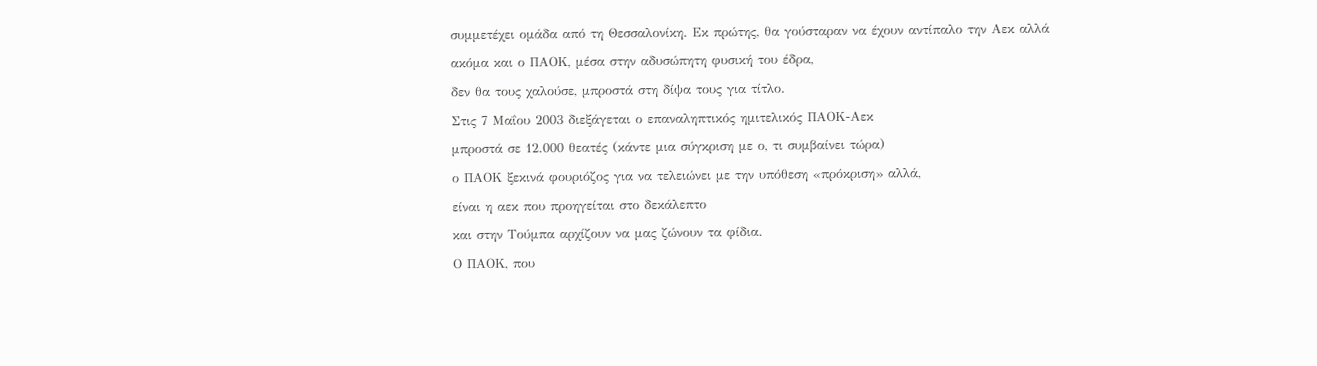συμμετέχει ομάδα από τη Θεσσαλονίκη. Εκ πρώτης, θα γούσταραν να έχουν αντίπαλο την Αεκ αλλά
ακόμα και ο ΠΑΟΚ, μέσα στην αδυσώπητη φυσική του έδρα,
δεν θα τους χαλούσε, μπροστά στη δίψα τους για τίτλο.
Στις 7 Μαΐου 2003 διεξάγεται ο επαναληπτικός ημιτελικός ΠΑΟΚ-Αεκ
μπροστά σε 12.000 θεατές (κάντε μια σύγκριση με ο, τι συμβαίνει τώρα)
ο ΠΑΟΚ ξεκινά φουριόζος για να τελειώνει με την υπόθεση «πρόκριση» αλλά,
είναι η αεκ που προηγείται στο δεκάλεπτο
και στην Τούμπα αρχίζουν να μας ζώνουν τα φίδια.
Ο ΠΑΟΚ, που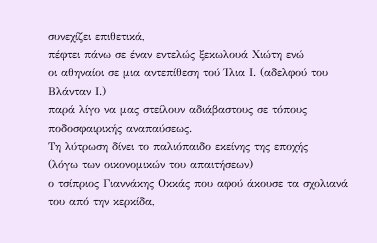συνεχίζει επιθετικά,
πέφτει πάνω σε έναν εντελώς ξεκωλουά Χιώτη ενώ
οι αθηναίοι σε μια αντεπίθεση τού Ίλια Ι. (αδελφού του Βλάνταν Ι.)
παρά λίγο να μας στείλουν αδιάβαστους σε τόπους ποδοσφαιρικής αναπαύσεως.
Τη λύτρωση δίνει το παλιόπαιδο εκείνης της εποχής
(λόγω των οικονομικών του απαιτήσεων)
ο τσίπριος Γιαννάκης Οκκάς που αφού άκουσε τα σχολιανά του από την κερκίδα,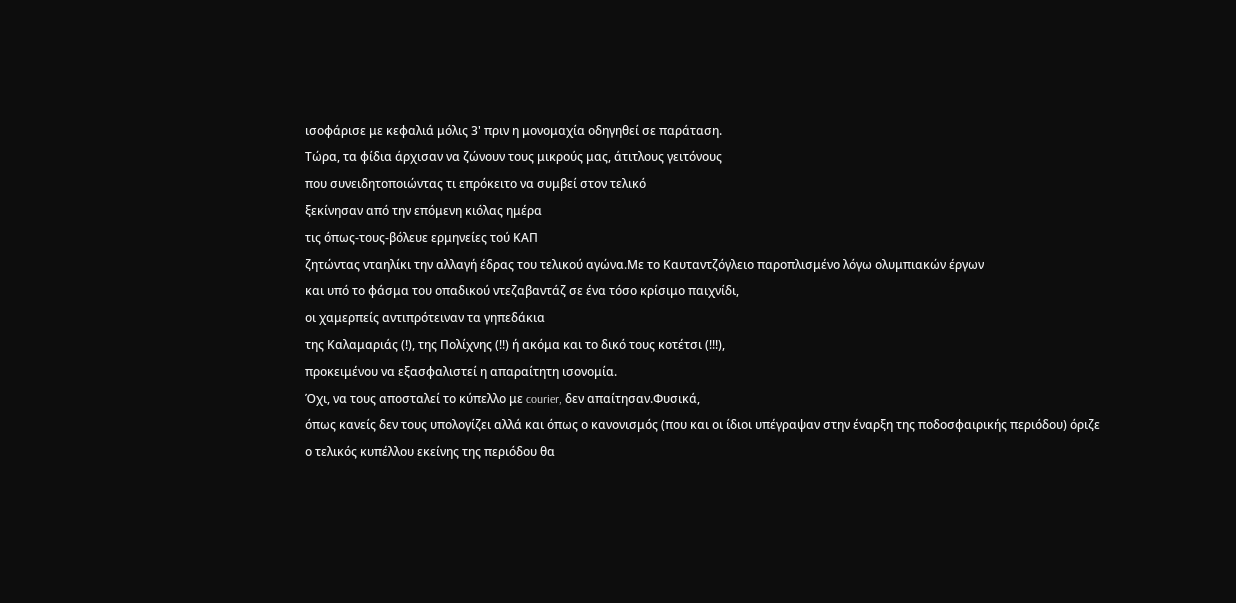ισοφάρισε με κεφαλιά μόλις 3' πριν η μονομαχία οδηγηθεί σε παράταση.
Τώρα, τα φίδια άρχισαν να ζώνουν τους μικρούς μας, άτιτλους γειτόνους
που συνειδητοποιώντας τι επρόκειτο να συμβεί στον τελικό
ξεκίνησαν από την επόμενη κιόλας ημέρα
τις όπως-τους-βόλευε ερμηνείες τού ΚΑΠ
ζητώντας νταηλίκι την αλλαγή έδρας του τελικού αγώνα.Με το Καυταντζόγλειο παροπλισμένο λόγω ολυμπιακών έργων
και υπό το φάσμα του οπαδικού ντεζαβαντάζ σε ένα τόσο κρίσιμο παιχνίδι,
οι χαμερπείς αντιπρότειναν τα γηπεδάκια
της Καλαμαριάς (!), της Πολίχνης (!!) ή ακόμα και το δικό τους κοτέτσι (!!!),
προκειμένου να εξασφαλιστεί η απαραίτητη ισονομία.
Όχι, να τους αποσταλεί το κύπελλο με courier, δεν απαίτησαν.Φυσικά,
όπως κανείς δεν τους υπολογίζει αλλά και όπως ο κανονισμός (που και οι ίδιοι υπέγραψαν στην έναρξη της ποδοσφαιρικής περιόδου) όριζε
ο τελικός κυπέλλου εκείνης της περιόδου θα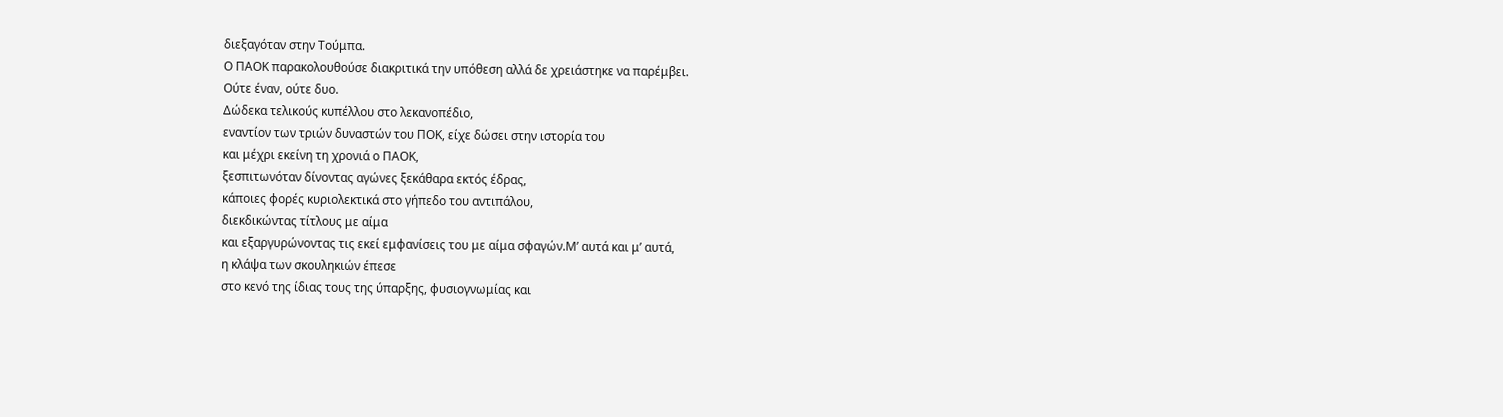διεξαγόταν στην Τούμπα.
Ο ΠΑΟΚ παρακολουθούσε διακριτικά την υπόθεση αλλά δε χρειάστηκε να παρέμβει.
Ούτε έναν, ούτε δυο.
Δώδεκα τελικούς κυπέλλου στο λεκανοπέδιο,
εναντίον των τριών δυναστών του ΠΟΚ, είχε δώσει στην ιστορία του
και μέχρι εκείνη τη χρονιά ο ΠΑΟΚ,
ξεσπιτωνόταν δίνοντας αγώνες ξεκάθαρα εκτός έδρας,
κάποιες φορές κυριολεκτικά στο γήπεδο του αντιπάλου,
διεκδικώντας τίτλους με αίμα
και εξαργυρώνοντας τις εκεί εμφανίσεις του με αίμα σφαγών.Μʼ αυτά και μʼ αυτά,
η κλάψα των σκουληκιών έπεσε
στο κενό της ίδιας τους της ύπαρξης, φυσιογνωμίας και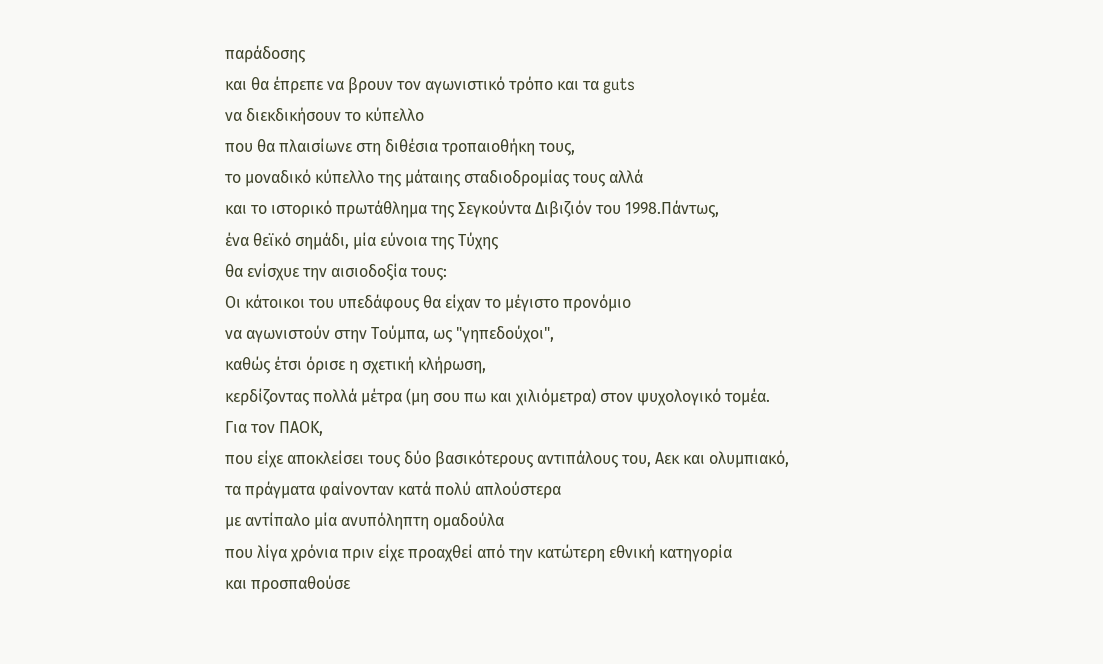παράδοσης
και θα έπρεπε να βρουν τον αγωνιστικό τρόπο και τα guts
να διεκδικήσουν το κύπελλο
που θα πλαισίωνε στη διθέσια τροπαιοθήκη τους,
το μοναδικό κύπελλο της μάταιης σταδιοδρομίας τους αλλά
και το ιστορικό πρωτάθλημα της Σεγκούντα Διβιζιόν του 1998.Πάντως,
ένα θεϊκό σημάδι, μία εύνοια της Τύχης
θα ενίσχυε την αισιοδοξία τους:
Οι κάτοικοι του υπεδάφους θα είχαν το μέγιστο προνόμιο
να αγωνιστούν στην Τούμπα, ως "γηπεδούχοι",
καθώς έτσι όρισε η σχετική κλήρωση,
κερδίζοντας πολλά μέτρα (μη σου πω και χιλιόμετρα) στον ψυχολογικό τομέα.
Για τον ΠΑΟΚ,
που είχε αποκλείσει τους δύο βασικότερους αντιπάλους του, Αεκ και ολυμπιακό,
τα πράγματα φαίνονταν κατά πολύ απλούστερα
με αντίπαλο μία ανυπόληπτη ομαδούλα
που λίγα χρόνια πριν είχε προαχθεί από την κατώτερη εθνική κατηγορία
και προσπαθούσε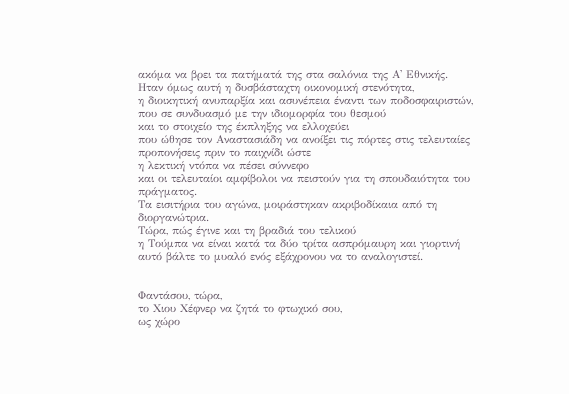ακόμα να βρει τα πατήματά της στα σαλόνια της Α' Εθνικής.
Ηταν όμως αυτή η δυσβάσταχτη οικονομική στενότητα,
η διοικητική ανυπαρξία και ασυνέπεια έναντι των ποδοσφαιριστών,
που σε συνδυασμό με την ιδιομορφία του θεσμού
και το στοιχείο της έκπληξης να ελλοχεύει
που ώθησε τον Αναστασιάδη να ανοίξει τις πόρτες στις τελευταίες προπονήσεις πριν το παιχνίδι ώστε
η λεκτική ντόπα να πέσει σύννεφο
και οι τελευταίοι αμφίβολοι να πειστούν για τη σπουδαιότητα του πράγματος.
Τα εισιτήρια του αγώνα, μοιράστηκαν ακριβοδίκαια από τη διοργανώτρια.
Τώρα, πώς έγινε και τη βραδιά του τελικού
η Τούμπα να είναι κατά τα δύο τρίτα ασπρόμαυρη και γιορτινή
αυτό βάλτε το μυαλό ενός εξάχρονου να το αναλογιστεί.


Φαντάσου, τώρα,
το Χιου Χέφνερ να ζητά το φτωχικό σου,
ως χώρο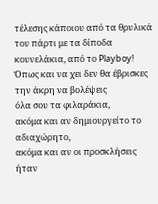τέλεσης κάποιου από τα θρυλικά του πάρτι με τα δίποδα κουνελάκια, από το Playboy!
Όπως και να χει δεν θα έβρισκες την άκρη να βολέψεις
όλα σου τα φιλαράκια,
ακόμα και αν δημιουργείτο το αδιαχώρητο,
ακόμα και αν οι προσκλήσεις ήταν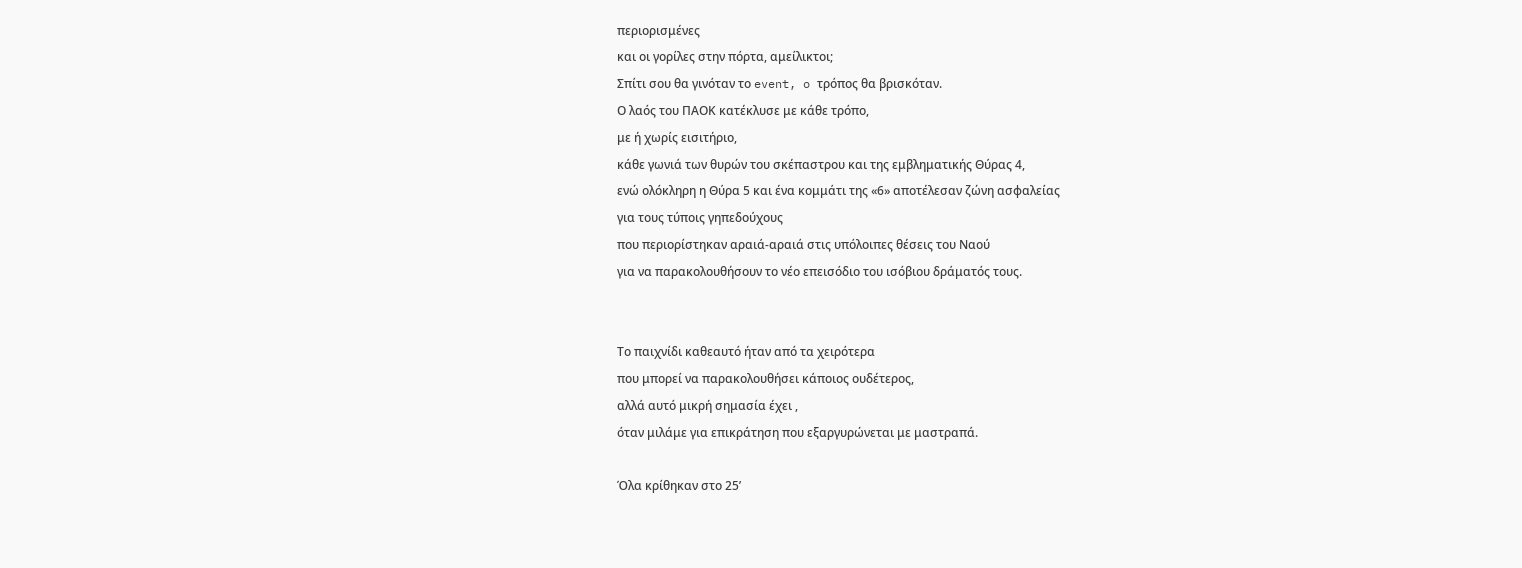περιορισμένες
και οι γορίλες στην πόρτα, αμείλικτοι;
Σπίτι σου θα γινόταν το event, o τρόπος θα βρισκόταν.
Ο λαός του ΠΑΟΚ κατέκλυσε με κάθε τρόπο,
με ή χωρίς εισιτήριο,
κάθε γωνιά των θυρών του σκέπαστρου και της εμβληματικής Θύρας 4,
ενώ ολόκληρη η Θύρα 5 και ένα κομμάτι της «6» αποτέλεσαν ζώνη ασφαλείας
για τους τύποις γηπεδούχους
που περιορίστηκαν αραιά-αραιά στις υπόλοιπες θέσεις του Ναού
για να παρακολουθήσουν το νέο επεισόδιο του ισόβιου δράματός τους.


Το παιχνίδι καθεαυτό ήταν από τα χειρότερα
που μπορεί να παρακολουθήσει κάποιος ουδέτερος,
αλλά αυτό μικρή σημασία έχει ,
όταν μιλάμε για επικράτηση που εξαργυρώνεται με μαστραπά.

Όλα κρίθηκαν στο 25ʼ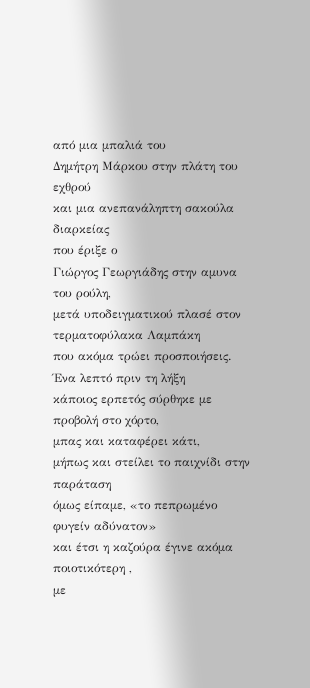από μια μπαλιά του
Δημήτρη Μάρκου στην πλάτη του εχθρού
και μια ανεπανάληπτη σακούλα διαρκείας
που έριξε ο
Γιώργος Γεωργιάδης στην αμυνα του ρούλη,
μετά υποδειγματικού πλασέ στον τερματοφύλακα Λαμπάκη
που ακόμα τρώει προσποιήσεις.
Ένα λεπτό πριν τη λήξη
κάποιος ερπετός σύρθηκε με προβολή στο χόρτο,
μπας και καταφέρει κάτι,
μήπως και στείλει το παιχνίδι στην παράταση
όμως είπαμε, «το πεπρωμένο φυγείν αδύνατον»
και έτσι η καζούρα έγινε ακόμα ποιοτικότερη ,
με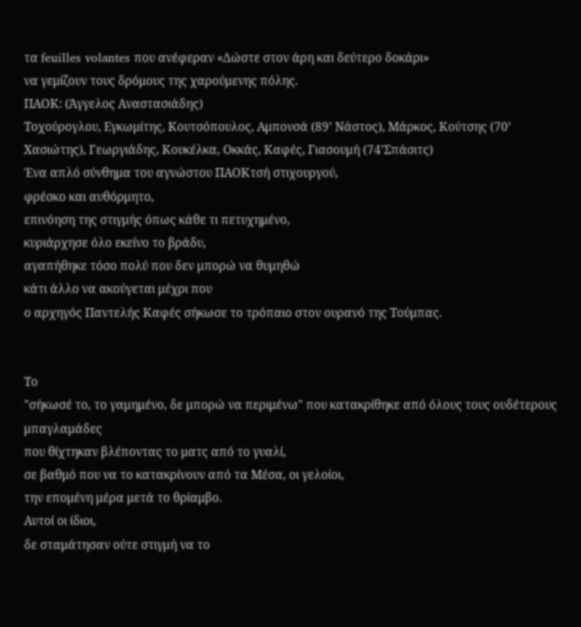τα feuilles volantes που ανέφεραν «Δώστε στον άρη και δεύτερο δοκάρι»
να γεμίζουν τους δρόμους της χαρούμενης πόλης.
ΠΑΟΚ: (Άγγελος Αναστασιάδης)
Τοχούρογλου, Εγκωμίτης, Κουτσόπουλος, Αμπονσά (89ʼ Νάστος), Μάρκος, Κούτσης (70ʼ Χασιώτης), Γεωργιάδης, Κουκέλκα, Οκκάς, Καφές, Γιασουμή (74ʼΣπάσιτς)
Ένα απλό σύνθημα του αγνώστου ΠΑΟΚτσή στιχουργού,
φρέσκο και αυθόρμητο,
επινόηση της στιγμής όπως κάθε τι πετυχημένο,
κυριάρχησε όλο εκείνο το βράδυ,
αγαπήθηκε τόσο πολύ που δεν μπορώ να θυμηθώ
κάτι άλλο να ακούγεται μέχρι που
ο αρχηγός Παντελής Καφές σήκωσε το τρόπαιο στον ουρανό της Τούμπας.


Το
"σήκωσέ το, το γαμημένο, δε μπορώ να περιμένω" που κατακρίθηκε από όλους τους ουδέτερους μπαγλαμάδες
που θίχτηκαν βλέποντας το ματς από το γυαλί,
σε βαθμό που να το κατακρίνουν από τα Μέσα, οι γελοίοι,
την επομένη μέρα μετά το θρίαμβο.
Αυτοί οι ίδιοι,
δε σταμάτησαν ούτε στιγμή να το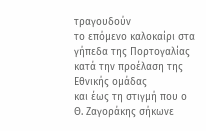τραγουδούν
το επόμενο καλοκαίρι στα γήπεδα της Πορτογαλίας
κατά την προέλαση της Εθνικής ομάδας
και έως τη στιγμή που ο Θ. Ζαγοράκης σήκωνε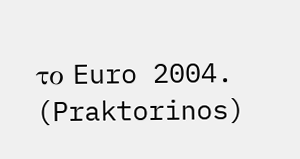το Euro 2004.
(Praktorinos)